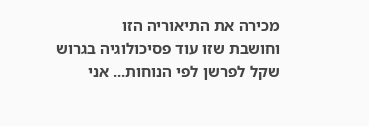מכירה את התיאוריה הזו
וחושבת שזו עוד פסיכולוגיה בגרוש שקל לפרשן לפי הנוחות... אני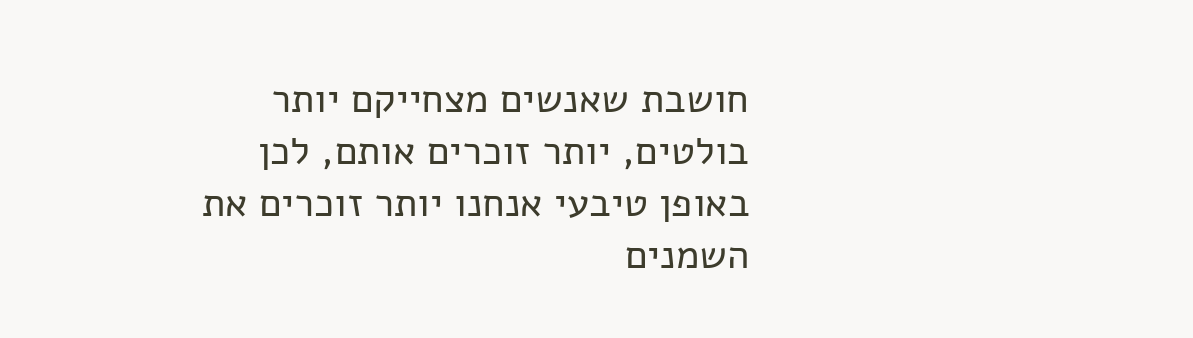חושבת שאנשים מצחייקם יותר בולטים, יותר זוכרים אותם, לכן באופן טיבעי אנחנו יותר זוכרים את השמנים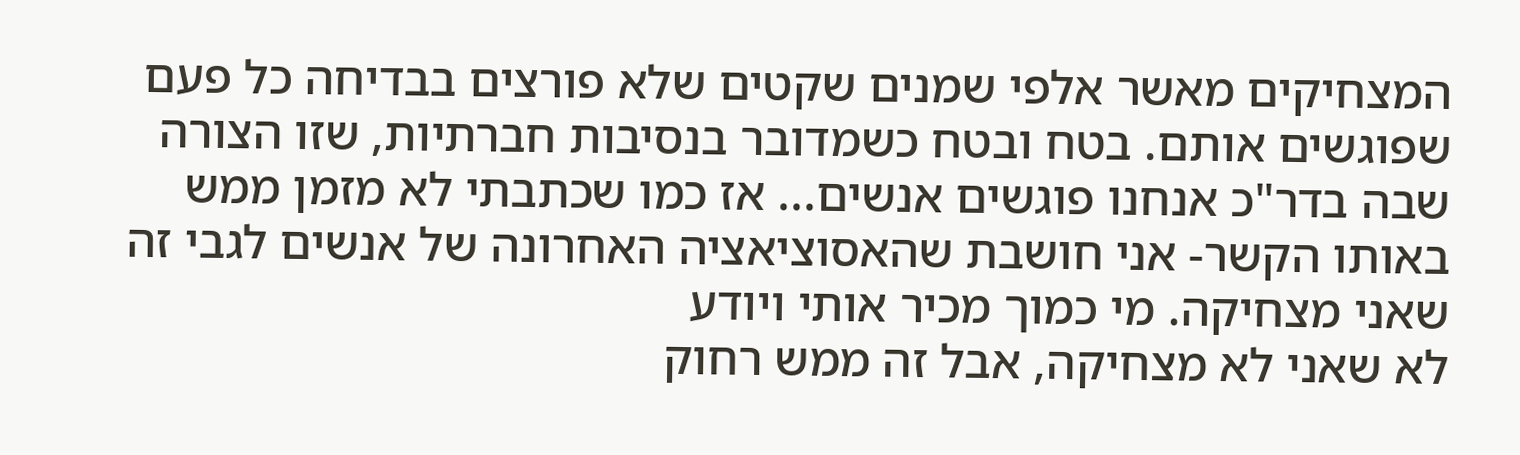המצחיקים מאשר אלפי שמנים שקטים שלא פורצים בבדיחה כל פעם שפוגשים אותם. בטח ובטח כשמדובר בנסיבות חברתיות, שזו הצורה שבה בדר"כ אנחנו פוגשים אנשים... אז כמו שכתבתי לא מזמן ממש באותו הקשר- אני חושבת שהאסוציאציה האחרונה של אנשים לגבי זה שאני מצחיקה. מי כמוך מכיר אותי ויודע
לא שאני לא מצחיקה, אבל זה ממש רחוק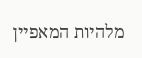מלהיות המאפיין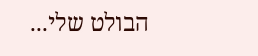הבולט שלי...